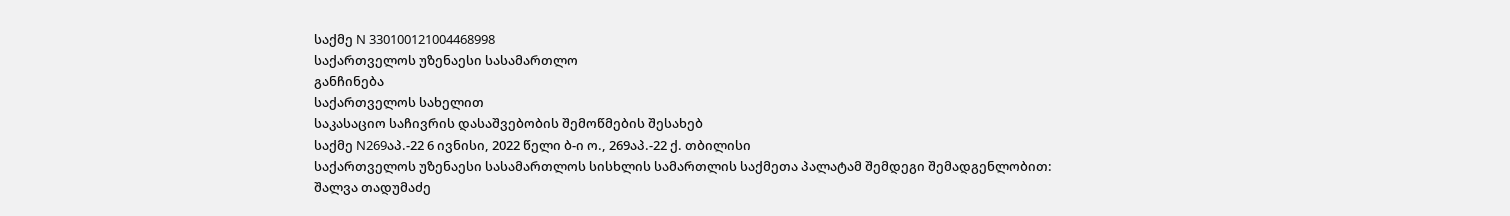საქმე N 330100121004468998
საქართველოს უზენაესი სასამართლო
განჩინება
საქართველოს სახელით
საკასაციო საჩივრის დასაშვებობის შემოწმების შესახებ
საქმე N269აპ.-22 6 ივნისი, 2022 წელი ბ-ი ო., 269აპ.-22 ქ. თბილისი
საქართველოს უზენაესი სასამართლოს სისხლის სამართლის საქმეთა პალატამ შემდეგი შემადგენლობით:
შალვა თადუმაძე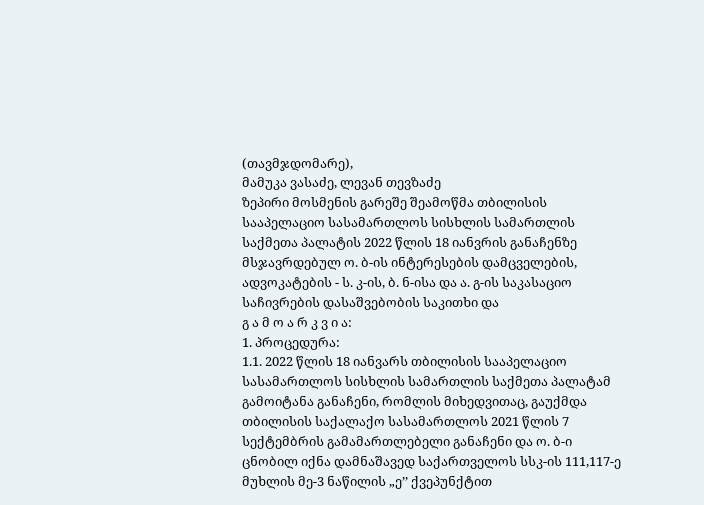(თავმჯდომარე),
მამუკა ვასაძე, ლევან თევზაძე
ზეპირი მოსმენის გარეშე შეამოწმა თბილისის სააპელაციო სასამართლოს სისხლის სამართლის საქმეთა პალატის 2022 წლის 18 იანვრის განაჩენზე მსჯავრდებულ ო. ბ-ის ინტერესების დამცველების, ადვოკატების - ს. კ-ის, ბ. ნ-ისა და ა. გ-ის საკასაციო საჩივრების დასაშვებობის საკითხი და
გ ა მ ო ა რ კ ვ ი ა:
1. პროცედურა:
1.1. 2022 წლის 18 იანვარს თბილისის სააპელაციო სასამართლოს სისხლის სამართლის საქმეთა პალატამ გამოიტანა განაჩენი, რომლის მიხედვითაც, გაუქმდა თბილისის საქალაქო სასამართლოს 2021 წლის 7 სექტემბრის გამამართლებელი განაჩენი და ო. ბ-ი ცნობილ იქნა დამნაშავედ საქართველოს სსკ-ის 111,117-ე მუხლის მე-3 ნაწილის „ე’’ ქვეპუნქტით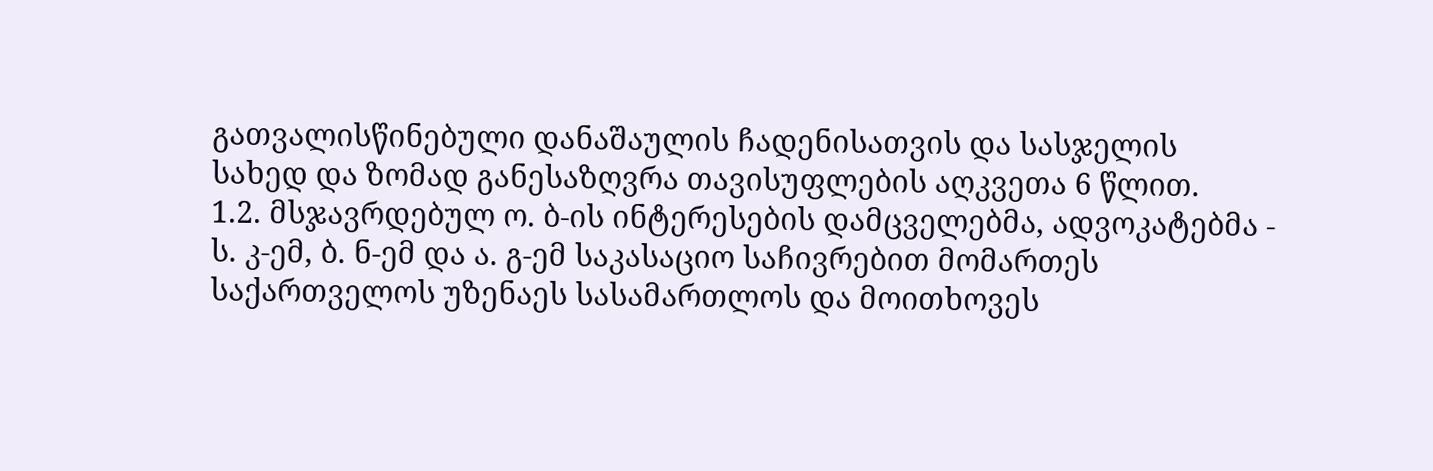გათვალისწინებული დანაშაულის ჩადენისათვის და სასჯელის სახედ და ზომად განესაზღვრა თავისუფლების აღკვეთა 6 წლით.
1.2. მსჯავრდებულ ო. ბ-ის ინტერესების დამცველებმა, ადვოკატებმა - ს. კ-ემ, ბ. ნ-ემ და ა. გ-ემ საკასაციო საჩივრებით მომართეს საქართველოს უზენაეს სასამართლოს და მოითხოვეს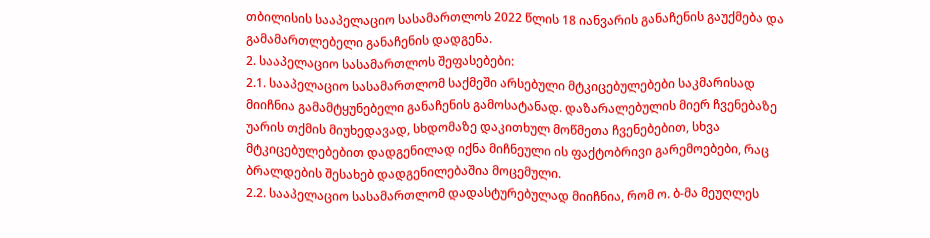თბილისის სააპელაციო სასამართლოს 2022 წლის 18 იანვარის განაჩენის გაუქმება და გამამართლებელი განაჩენის დადგენა.
2. სააპელაციო სასამართლოს შეფასებები:
2.1. სააპელაციო სასამართლომ საქმეში არსებული მტკიცებულებები საკმარისად მიიჩნია გამამტყუნებელი განაჩენის გამოსატანად. დაზარალებულის მიერ ჩვენებაზე უარის თქმის მიუხედავად, სხდომაზე დაკითხულ მოწმეთა ჩვენებებით, სხვა მტკიცებულებებით დადგენილად იქნა მიჩნეული ის ფაქტობრივი გარემოებები, რაც ბრალდების შესახებ დადგენილებაშია მოცემული.
2.2. სააპელაციო სასამართლომ დადასტურებულად მიიჩნია, რომ ო. ბ-მა მეუღლეს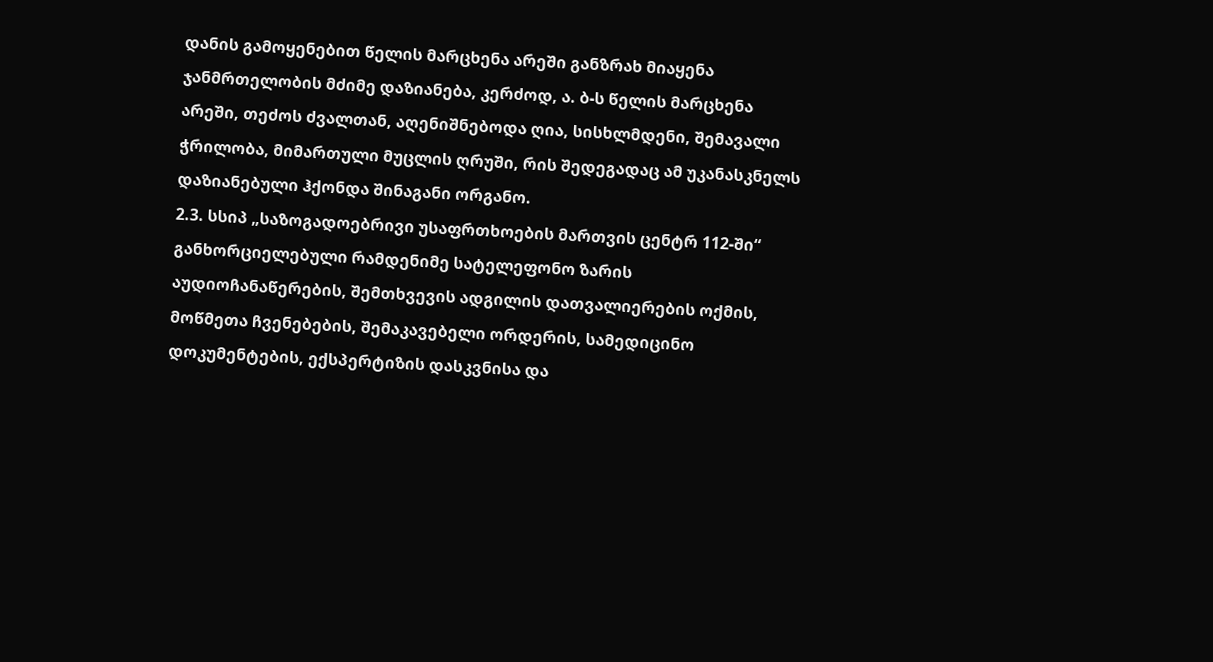დანის გამოყენებით წელის მარცხენა არეში განზრახ მიაყენა ჯანმრთელობის მძიმე დაზიანება, კერძოდ, ა. ბ-ს წელის მარცხენა არეში, თეძოს ძვალთან, აღენიშნებოდა ღია, სისხლმდენი, შემავალი ჭრილობა, მიმართული მუცლის ღრუში, რის შედეგადაც ამ უკანასკნელს დაზიანებული ჰქონდა შინაგანი ორგანო.
2.3. სსიპ „საზოგადოებრივი უსაფრთხოების მართვის ცენტრ 112-ში“ განხორციელებული რამდენიმე სატელეფონო ზარის აუდიოჩანაწერების, შემთხვევის ადგილის დათვალიერების ოქმის, მოწმეთა ჩვენებების, შემაკავებელი ორდერის, სამედიცინო დოკუმენტების, ექსპერტიზის დასკვნისა და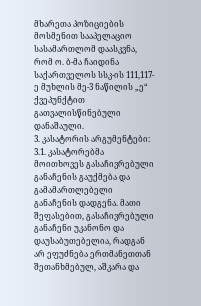მხარეთა პოზიციების მოსმენით სააპელაციო სასამართლომ დაასკვნა, რომ ო. ბ-მა ჩაიდინა საქართველოს სსკ-ის 111,117-ე მუხლის მე-3 ნაწილის „ე“ ქვეპუნქტით გათვალისწინებული დანაშაული.
3. კასატორის არგუმენტები:
3.1. კასატორებმა მოითხოვეს გასაჩივრებული განაჩენის გაუქმება და გამამართლებელი განაჩენის დადგენა. მათი შეფასებით, გასაჩივრებული განაჩენი უკანონო და დაუსაბუთებელია, რადგან არ ეფუძნება ერთმანეთთან შეთანხმებულ, აშკარა და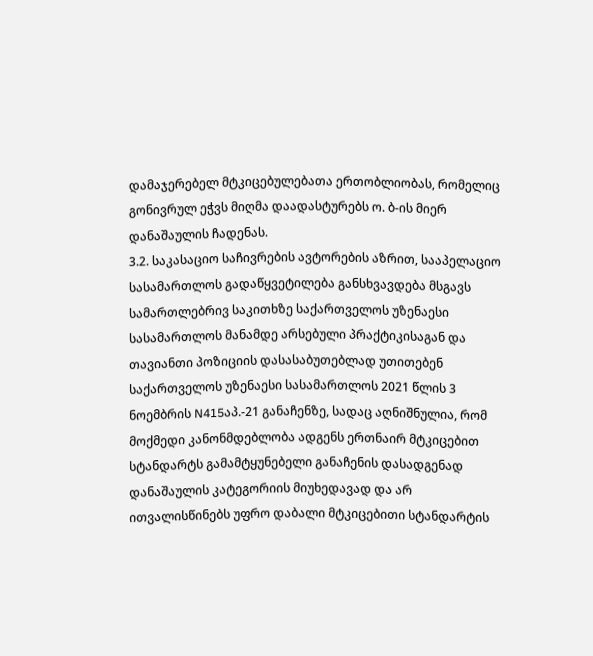დამაჯერებელ მტკიცებულებათა ერთობლიობას, რომელიც გონივრულ ეჭვს მიღმა დაადასტურებს ო. ბ-ის მიერ დანაშაულის ჩადენას.
3.2. საკასაციო საჩივრების ავტორების აზრით, სააპელაციო სასამართლოს გადაწყვეტილება განსხვავდება მსგავს სამართლებრივ საკითხზე საქართველოს უზენაესი სასამართლოს მანამდე არსებული პრაქტიკისაგან და თავიანთი პოზიციის დასასაბუთებლად უთითებენ საქართველოს უზენაესი სასამართლოს 2021 წლის 3 ნოემბრის N415აპ.-21 განაჩენზე, სადაც აღნიშნულია, რომ მოქმედი კანონმდებლობა ადგენს ერთნაირ მტკიცებით სტანდარტს გამამტყუნებელი განაჩენის დასადგენად დანაშაულის კატეგორიის მიუხედავად და არ ითვალისწინებს უფრო დაბალი მტკიცებითი სტანდარტის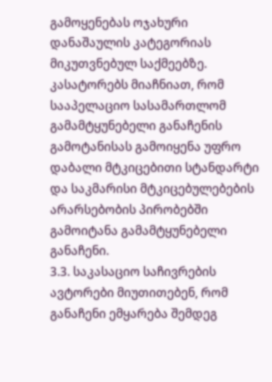გამოყენებას ოჯახური დანაშაულის კატეგორიას მიკუთვნებულ საქმეებზე. კასატორებს მიაჩნიათ, რომ სააპელაციო სასამართლომ გამამტყუნებელი განაჩენის გამოტანისას გამოიყენა უფრო დაბალი მტკიცებითი სტანდარტი და საკმარისი მტკიცებულებების არარსებობის პირობებში გამოიტანა გამამტყუნებელი განაჩენი.
3.3. საკასაციო საჩივრების ავტორები მიუთითებენ, რომ განაჩენი ემყარება შემდეგ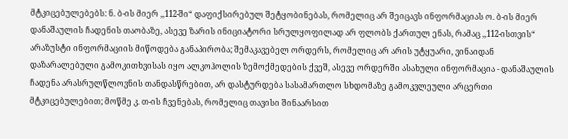მტკიცებულებებს: ნ. ბ-ის მიერ ,,112-ში“ დაფიქსირებულ შეტყობინებას, რომელიც არ შეიცავს ინფორმაციას ო. ბ-ის მიერ დანაშაულის ჩადენის თაობაზე, ასევე ზარის ინიციატორი სრულყოფილად არ ფლობს ქართულ ენას, რამაც ,,112-ისთვის“ არაზუსტი ინფორმაციის მიწოდება განაპირობა; შემაკავებელ ორდერს, რომელიც არ არის უტყუარი, ვინაიდან დაზარალებული გამოკითხვისას იყო ალკოჰოლის ზემოქმედების ქვეშ, ასევე ორდერში ასახული ინფორმაცია - დანაშაულის ჩადენა არასრულწლოვნის თანდასწრებით, არ დასტურდება სასამართლო სხდომაზე გამოკვლეული არცერთი მტკიცებულებით; მოწმე კ. თ-ის ჩვენებას, რომელიც თავისი შინაარსით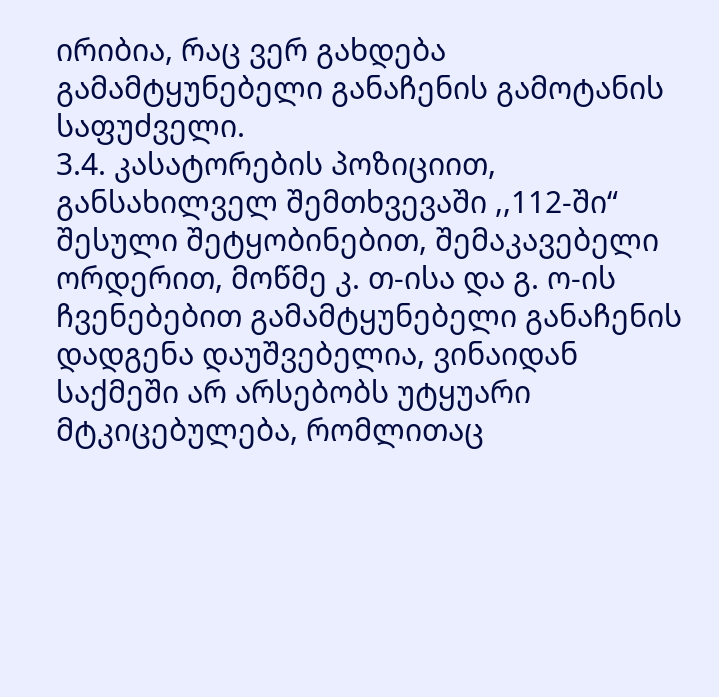ირიბია, რაც ვერ გახდება გამამტყუნებელი განაჩენის გამოტანის საფუძველი.
3.4. კასატორების პოზიციით, განსახილველ შემთხვევაში ,,112-ში“ შესული შეტყობინებით, შემაკავებელი ორდერით, მოწმე კ. თ-ისა და გ. ო-ის ჩვენებებით გამამტყუნებელი განაჩენის დადგენა დაუშვებელია, ვინაიდან საქმეში არ არსებობს უტყუარი მტკიცებულება, რომლითაც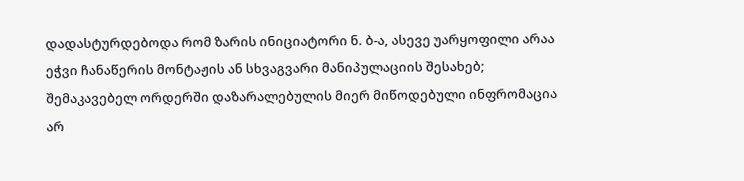დადასტურდებოდა რომ ზარის ინიციატორი ნ. ბ-ა, ასევე უარყოფილი არაა ეჭვი ჩანაწერის მონტაჟის ან სხვაგვარი მანიპულაციის შესახებ; შემაკავებელ ორდერში დაზარალებულის მიერ მიწოდებული ინფრომაცია არ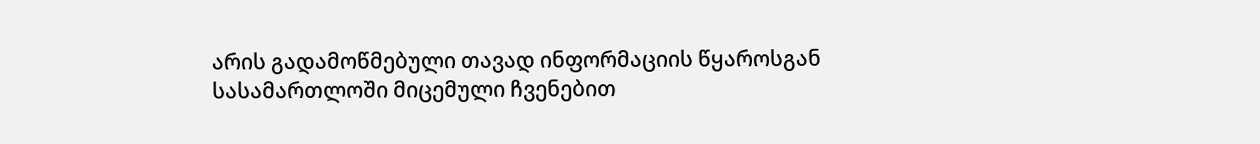არის გადამოწმებული თავად ინფორმაციის წყაროსგან სასამართლოში მიცემული ჩვენებით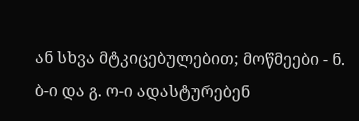ან სხვა მტკიცებულებით; მოწმეები - ნ. ბ-ი და გ. ო-ი ადასტურებენ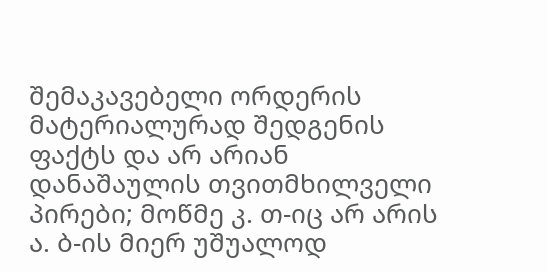შემაკავებელი ორდერის მატერიალურად შედგენის ფაქტს და არ არიან დანაშაულის თვითმხილველი პირები; მოწმე კ. თ-იც არ არის ა. ბ-ის მიერ უშუალოდ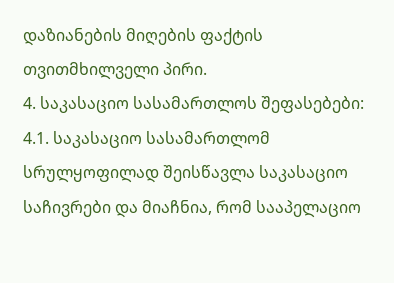დაზიანების მიღების ფაქტის თვითმხილველი პირი.
4. საკასაციო სასამართლოს შეფასებები:
4.1. საკასაციო სასამართლომ სრულყოფილად შეისწავლა საკასაციო საჩივრები და მიაჩნია, რომ სააპელაციო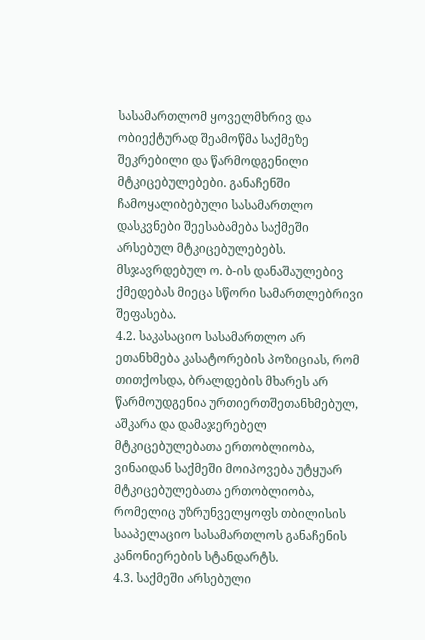სასამართლომ ყოველმხრივ და ობიექტურად შეამოწმა საქმეზე შეკრებილი და წარმოდგენილი მტკიცებულებები. განაჩენში ჩამოყალიბებული სასამართლო დასკვნები შეესაბამება საქმეში არსებულ მტკიცებულებებს. მსჯავრდებულ ო. ბ-ის დანაშაულებივ ქმედებას მიეცა სწორი სამართლებრივი შეფასება.
4.2. საკასაციო სასამართლო არ ეთანხმება კასატორების პოზიციას, რომ თითქოსდა, ბრალდების მხარეს არ წარმოუდგენია ურთიერთშეთანხმებულ, აშკარა და დამაჯერებელ მტკიცებულებათა ერთობლიობა, ვინაიდან საქმეში მოიპოვება უტყუარ მტკიცებულებათა ერთობლიობა, რომელიც უზრუნველყოფს თბილისის სააპელაციო სასამართლოს განაჩენის კანონიერების სტანდარტს.
4.3. საქმეში არსებული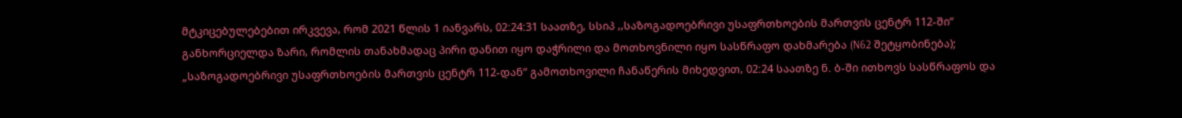მტკიცებულებებით ირკვევა, რომ 2021 წლის 1 იანვარს, 02:24:31 საათზე, სსიპ ,,საზოგადოებრივი უსაფრთხოების მართვის ცენტრ 112-ში“ განხორციელდა ზარი, რომლის თანახმადაც პირი დანით იყო დაჭრილი და მოთხოვნილი იყო სასწრაფო დახმარება (N62 შეტყობინება); „საზოგადოებრივი უსაფრთხოების მართვის ცენტრ 112-დან“ გამოთხოვილი ჩანაწერის მიხედვით, 02:24 საათზე ნ. ბ-ში ითხოვს სასწრაფოს და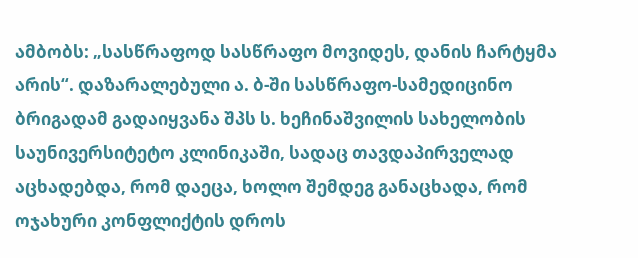ამბობს: „სასწრაფოდ სასწრაფო მოვიდეს, დანის ჩარტყმა არის“. დაზარალებული ა. ბ-ში სასწრაფო-სამედიცინო ბრიგადამ გადაიყვანა შპს ს. ხეჩინაშვილის სახელობის საუნივერსიტეტო კლინიკაში, სადაც თავდაპირველად აცხადებდა, რომ დაეცა, ხოლო შემდეგ განაცხადა, რომ ოჯახური კონფლიქტის დროს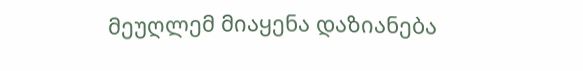მეუღლემ მიაყენა დაზიანება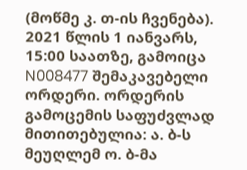(მოწმე კ. თ-ის ჩვენება). 2021 წლის 1 იანვარს, 15:00 საათზე, გამოიცა N008477 შემაკავებელი ორდერი. ორდერის გამოცემის საფუძვლად მითითებულია: ა. ბ-ს მეუღლემ ო. ბ-მა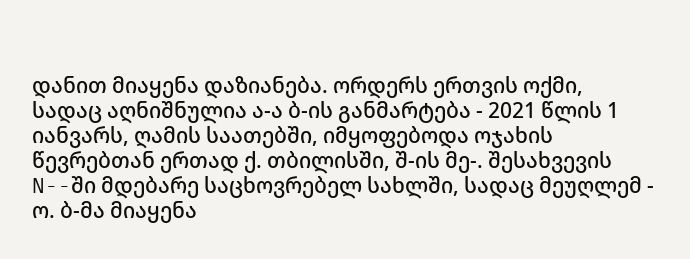დანით მიაყენა დაზიანება. ორდერს ერთვის ოქმი, სადაც აღნიშნულია ა-ა ბ-ის განმარტება - 2021 წლის 1 იანვარს, ღამის საათებში, იმყოფებოდა ოჯახის წევრებთან ერთად ქ. თბილისში, შ-ის მე-. შესახვევის N--ში მდებარე საცხოვრებელ სახლში, სადაც მეუღლემ - ო. ბ-მა მიაყენა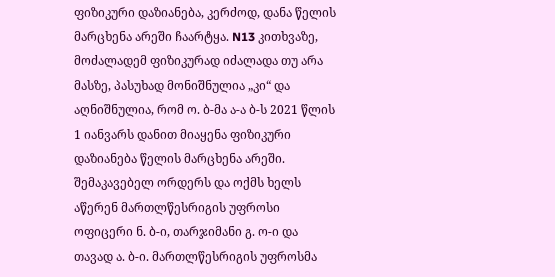ფიზიკური დაზიანება, კერძოდ, დანა წელის მარცხენა არეში ჩაარტყა. N13 კითხვაზე, მოძალადემ ფიზიკურად იძალადა თუ არა მასზე, პასუხად მონიშნულია „კი“ და აღნიშნულია, რომ ო. ბ-მა ა-ა ბ-ს 2021 წლის 1 იანვარს დანით მიაყენა ფიზიკური დაზიანება წელის მარცხენა არეში. შემაკავებელ ორდერს და ოქმს ხელს აწერენ მართლწესრიგის უფროსი ოფიცერი ნ. ბ-ი, თარჯიმანი გ. ო-ი და თავად ა. ბ-ი. მართლწესრიგის უფროსმა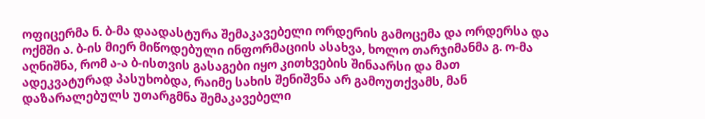ოფიცერმა ნ. ბ-მა დაადასტურა შემაკავებელი ორდერის გამოცემა და ორდერსა და ოქმში ა. ბ-ის მიერ მიწოდებული ინფორმაციის ასახვა, ხოლო თარჯიმანმა გ. ო-მა აღნიშნა, რომ ა-ა ბ-ისთვის გასაგები იყო კითხვების შინაარსი და მათ ადეკვატურად პასუხობდა, რაიმე სახის შენიშვნა არ გამოუთქვამს, მან დაზარალებულს უთარგმნა შემაკავებელი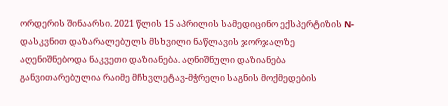ორდერის შინაარსი. 2021 წლის 15 აპრილის სამედიცინო ექსპერტიზის N- დასკვნით დაზარალებულს მსხვილი ნაწლავის ჯორჯალზე აღენიშნებოდა ნაკვეთი დაზიანება. აღნიშნული დაზიანება განვითარებულია რაიმე მჩხვლეტავ-მჭრელი საგნის მოქმედების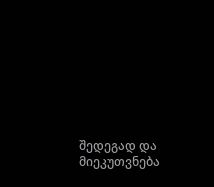შედეგად და მიეკუთვნება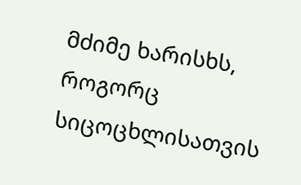მძიმე ხარისხს, როგორც სიცოცხლისათვის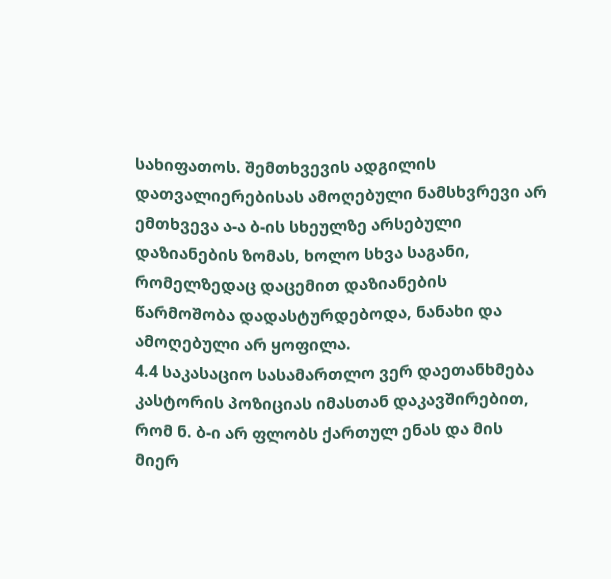სახიფათოს. შემთხვევის ადგილის დათვალიერებისას ამოღებული ნამსხვრევი არ ემთხვევა ა-ა ბ-ის სხეულზე არსებული დაზიანების ზომას, ხოლო სხვა საგანი, რომელზედაც დაცემით დაზიანების წარმოშობა დადასტურდებოდა, ნანახი და ამოღებული არ ყოფილა.
4.4 საკასაციო სასამართლო ვერ დაეთანხმება კასტორის პოზიციას იმასთან დაკავშირებით, რომ ნ. ბ-ი არ ფლობს ქართულ ენას და მის მიერ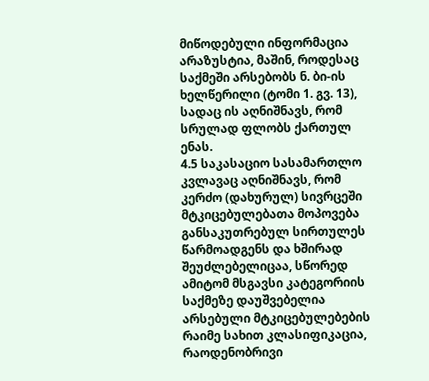მიწოდებული ინფორმაცია არაზუსტია, მაშინ, როდესაც საქმეში არსებობს ნ. ბი-ის ხელწერილი (ტომი 1. გვ. 13), სადაც ის აღნიშნავს, რომ სრულად ფლობს ქართულ ენას.
4.5 საკასაციო სასამართლო კვლავაც აღნიშნავს, რომ კერძო (დახურულ) სივრცეში მტკიცებულებათა მოპოვება განსაკუთრებულ სირთულეს წარმოადგენს და ხშირად შეუძლებელიცაა, სწორედ ამიტომ მსგავსი კატეგორიის საქმეზე დაუშვებელია არსებული მტკიცებულებების რაიმე სახით კლასიფიკაცია, რაოდენობრივი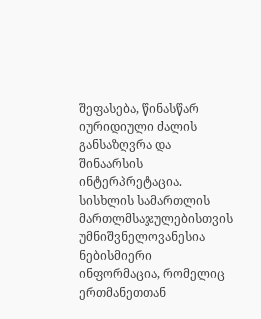შეფასება, წინასწარ იურიდიული ძალის განსაზღვრა და შინაარსის ინტერპრეტაცია. სისხლის სამართლის მართლმსაჯულებისთვის უმნიშვნელოვანესია ნებისმიერი ინფორმაცია, რომელიც ერთმანეთთან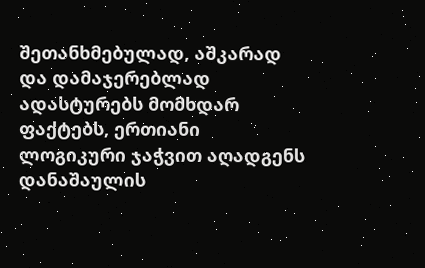შეთანხმებულად, აშკარად და დამაჯერებლად ადასტურებს მომხდარ ფაქტებს, ერთიანი ლოგიკური ჯაჭვით აღადგენს დანაშაულის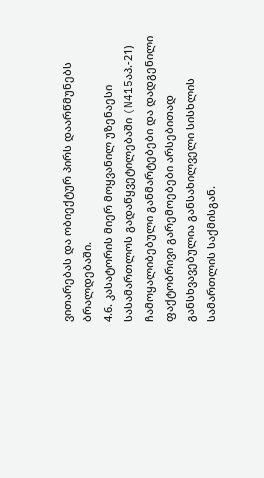ვითარებას და ობიექტურ პირს დაარწმუნებს ბრალდებაში.
4.6. კასატორის მიერ მოყვანილ უზენაესი სასამართლოს გადაწყვეტილებაში (N415აპ.-21) ჩამოყალიბებული განმარტებები და დადგენილი ფაქტობრივი გარემოებები არსებითად განსხვავებულია განსახილველი სისხლის სამართლის საქმისგან.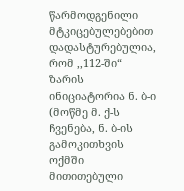წარმოდგენილი მტკიცებულებებით დადასტურებულია, რომ ,,112-ში“ ზარის ინიციატორია ნ. ბ-ი (მოწმე მ. ქ-ს ჩვენება, ნ. ბ-ის გამოკითხვის ოქმში მითითებული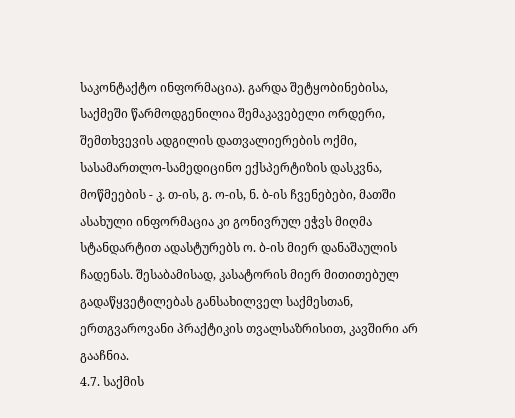საკონტაქტო ინფორმაცია). გარდა შეტყობინებისა, საქმეში წარმოდგენილია შემაკავებელი ორდერი, შემთხვევის ადგილის დათვალიერების ოქმი, სასამართლო-სამედიცინო ექსპერტიზის დასკვნა, მოწმეების - კ. თ-ის, გ. ო-ის, ნ. ბ-ის ჩვენებები, მათში ასახული ინფორმაცია კი გონივრულ ეჭვს მიღმა სტანდარტით ადასტურებს ო. ბ-ის მიერ დანაშაულის ჩადენას. შესაბამისად, კასატორის მიერ მითითებულ გადაწყვეტილებას განსახილველ საქმესთან, ერთგვაროვანი პრაქტიკის თვალსაზრისით, კავშირი არ გააჩნია.
4.7. საქმის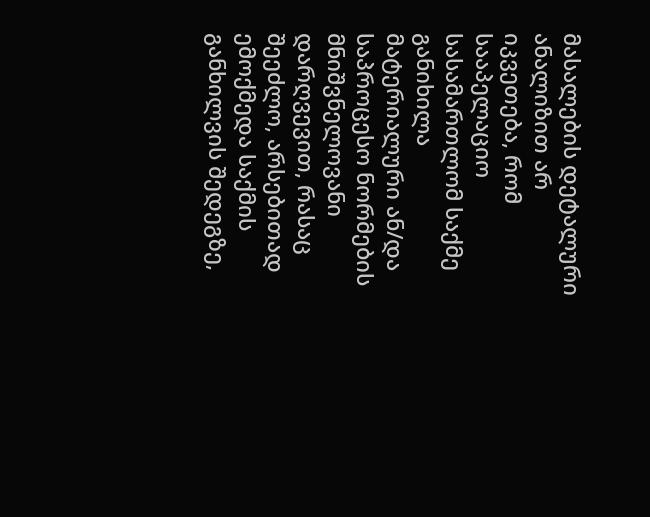მასალების დეტალური ანალიზით არ იკვეთება, რომ სააპელაციო სასამართლომ საქმე განიხილა მატერიალური ან/და საპროცესო ნორმების მნიშვნელოვანი დარღვევით, რასაც შეეძლო, არსებითად ემოქმედა საქმის განხილვის შედეგზე,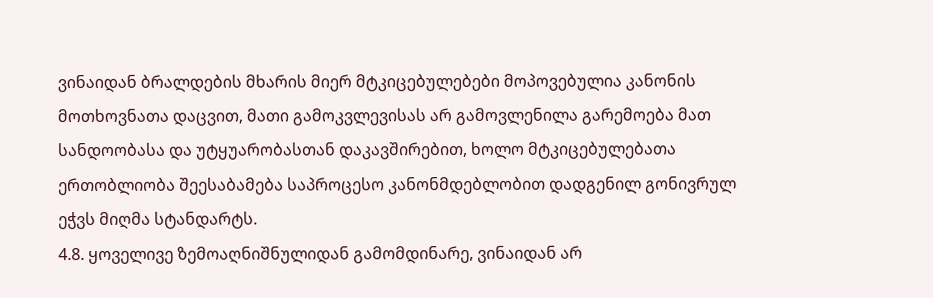ვინაიდან ბრალდების მხარის მიერ მტკიცებულებები მოპოვებულია კანონის მოთხოვნათა დაცვით, მათი გამოკვლევისას არ გამოვლენილა გარემოება მათ სანდოობასა და უტყუარობასთან დაკავშირებით, ხოლო მტკიცებულებათა ერთობლიობა შეესაბამება საპროცესო კანონმდებლობით დადგენილ გონივრულ ეჭვს მიღმა სტანდარტს.
4.8. ყოველივე ზემოაღნიშნულიდან გამომდინარე, ვინაიდან არ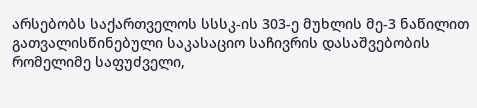არსებობს საქართველოს სსსკ-ის 303-ე მუხლის მე-3 ნაწილით გათვალისწინებული საკასაციო საჩივრის დასაშვებობის რომელიმე საფუძველი,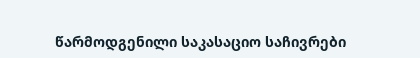წარმოდგენილი საკასაციო საჩივრები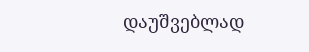დაუშვებლად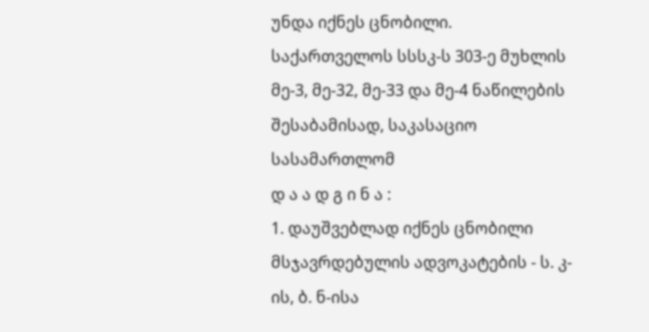უნდა იქნეს ცნობილი.
საქართველოს სსსკ-ს 303-ე მუხლის მე-3, მე-32, მე-33 და მე-4 ნაწილების შესაბამისად, საკასაციო სასამართლომ
დ ა ა დ გ ი ნ ა :
1. დაუშვებლად იქნეს ცნობილი მსჯავრდებულის ადვოკატების - ს. კ-ის, ბ. ნ-ისა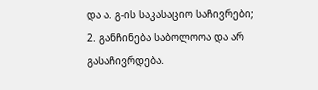და ა. გ-ის საკასაციო საჩივრები;
2. განჩინება საბოლოოა და არ გასაჩივრდება.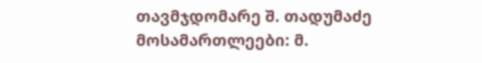თავმჯდომარე შ. თადუმაძე
მოსამართლეები: მ.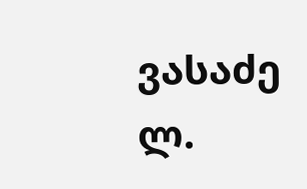ვასაძე
ლ.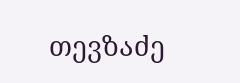თევზაძე